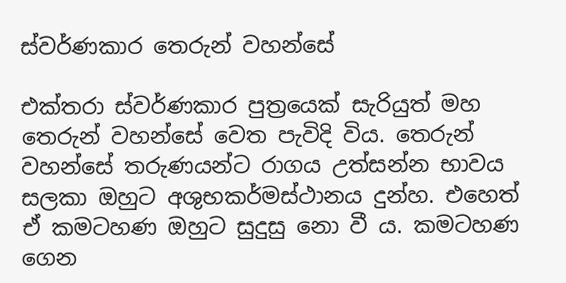ස්වර්ණකාර තෙරුන් වහන්සේ

එක්තරා ස්වර්ණකාර පුත්‍රයෙක් සැරියුත් මහ තෙරුන් වහන්සේ වෙත පැවිදි විය. තෙරුන් වහන්සේ තරුණයන්ට රාගය උත්සන්න භාවය සලකා ඔහුට අශුභකර්මස්ථානය දුන්හ. එහෙත් ඒ කමටහණ ඔහුට සුදුසු නො වී ය. කමටහණ ගෙන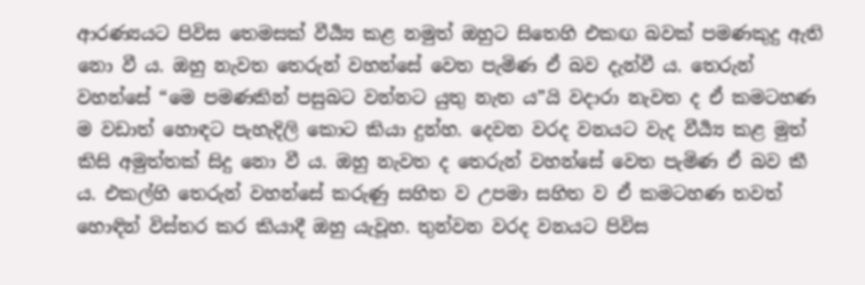ආරණ්‍යයට පිවිස තෙමසක් වීර්‍ය්‍ය කළ නමුත් ඔහුට සිතෙහි එකඟ බවක් පමණකුදු ඇති නො වී ය. ඔහු නැවත තෙරුන් වහන්සේ වෙත පැමිණ ඒ බව දැන්වී ය. තෙරුන් වහන්සේ “මෙ පමණකින් පසුබට වන්නට යුතු නැත ය”යි වදාරා නැවත ද ඒ කමටහණ ම වඩාත් හොඳට පැහැදිලි කොට කියා දුන්හ. දෙවන වරද වනයට වැද වීර්‍ය්‍ය කළ මුත් කිසි අමුත්තක් සිදු නො වී ය. ඔහු නැවත ද තෙරුන් වහන්සේ වෙත පැමිණ ඒ බව කී ය. එකල්හි තෙරුන් වහන්සේ කරුණු සහිත ව උපමා සහිත ව ඒ කමටහණ තවත් හොඳින් විස්තර කර කියාදී ඔහු යැවූහ. තුන්වන වරද වනයට පිවිස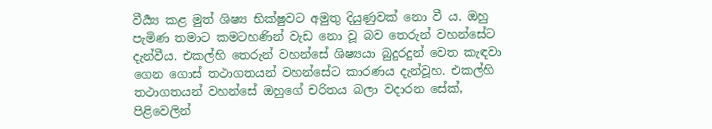වීර්‍ය්‍ය කළ මුත් ශිෂ්‍ය භික්ෂුවට අමුතු දියුණුවක් නො වී ය. ඔහු පැමිණ තමාට කමටහණින් වැඩ නො වූ බව තෙරුන් වහන්සේට දැන්වීය. එකල්හි තෙරුන් වහන්සේ ශිෂ්‍යයා බුදුරදුන් වෙත කැඳවා ගෙන ගොස් තථාගතයන් වහන්සේට කාරණය දැන්වූහ. එකල්හි තථාගතයන් වහන්සේ ඔහුගේ චරිතය බලා වදාරන සේක්, පිළිවෙලින්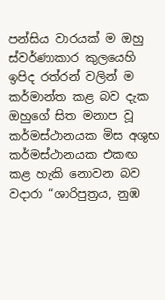පන්සිය වාරයක් ම ඔහු ස්වර්ණාකාර කුලයෙහි ඉපිද රත්රන් වලින් ම කර්මාන්ත කළ බව දැක ඔහුගේ සිත මනාප වූ කර්මස්ථානයක මිස අශුභ කර්මස්ථානයක එකඟ කළ හැකි නොවන බව වදාරා “ශාරිපුත්‍රය, නුඹ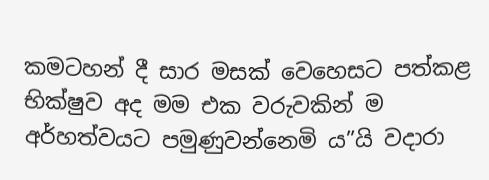කමටහන් දී සාර මසක් වෙහෙසට පත්කළ භික්ෂුව අද මම එක වරුවකින් ම අර්හත්වයට පමුණුවන්නෙමි ය”යි වදාරා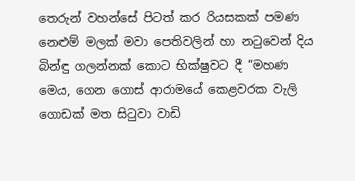තෙරුන් වහන්සේ පිටත් කර රියසකක් පමණ නෙළුම් මලක් මවා පෙතිවලින් හා නටුවෙන් දිය බින්ඳු ගලන්නක් කොට භික්ෂුවට දී “මහණ මෙය, ගෙන ගොස් ආරාමයේ කෙළවරක වැලි ගොඩක් මත සිටුවා වාඩි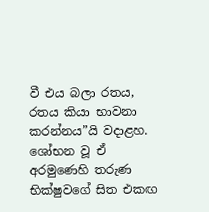වී එය බලා රතය, රතය කියා භාවනා කරන්නය”යි වදාළහ. ශෝභන වූ ඒ අරමුණෙහි තරුණ භික්ෂුවගේ සිත එකඟ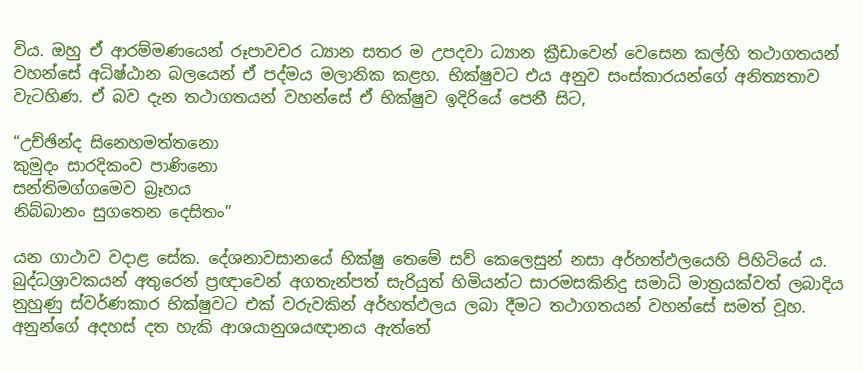විය. ඔහු ඒ ආරම්මණයෙන් රූපාවචර ධ්‍යාන සතර ම උපදවා ධ්‍යාන ක්‍රීඩාවෙන් වෙසෙන කල්හි තථාගතයන් වහන්සේ අධිෂ්ඨාන බලයෙන් ඒ පද්මය මලානික කළහ. භික්ෂුවට එය අනුව සංස්කාරයන්ගේ අනිත්‍යතාව වැටහිණ. ඒ බව දැන තථාගතයන් වහන්සේ ඒ භික්ෂුව ඉදිරියේ පෙනී සිට,

“උච්ඡින්ද සිනෙහමත්තනො
කුමුදං සාරදිකංව පාණිනො
සන්තිමග්ගමෙව බ්‍රෑහය
නිබ්බානං සුගතෙන දෙසිතං”

යන ගාථාව වදාළ සේක. දේශනාවසානයේ භික්ෂු තෙමේ සව් කෙලෙසුන් නසා අර්හත්ඵලයෙහි පිහිටියේ ය. බුද්ධශ්‍රාවකයන් අතුරෙන් ප්‍රඥාවෙන් අගතැන්පත් සැරියුත් හිමියන්ට සාරමසකිනිදු සමාධි මාත්‍රයක්වත් ලබාදිය නුහුණු ස්වර්ණකාර භික්ෂුවට එක් වරුවකින් අර්හත්ඵලය ලබා දීමට තථාගතයන් වහන්සේ සමත් වූහ. අනුන්ගේ අදහස් දත හැකි ආශයානුශයඥානය ඇත්තේ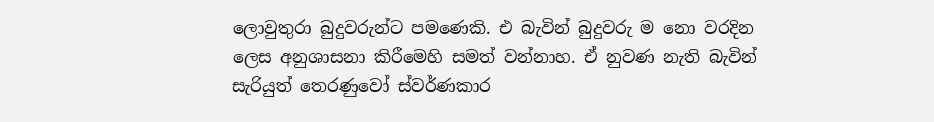ලොවුතුරා බුදුවරුන්ට පමණෙකි. එ බැවින් බුදුවරු ම නො වරදින ලෙස අනුශාසනා කිරීමෙහි සමත් වන්නාහ. ඒ නුවණ නැති බැවින් සැරියුත් තෙරණුවෝ ස්වර්ණකාර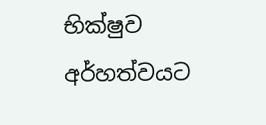භික්ෂුව අර්හත්වයට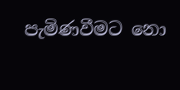පැමිණවීමට නො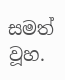සමත් වූහ.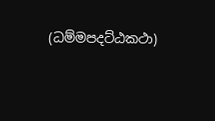(ධම්මපදට්ඨකථා)